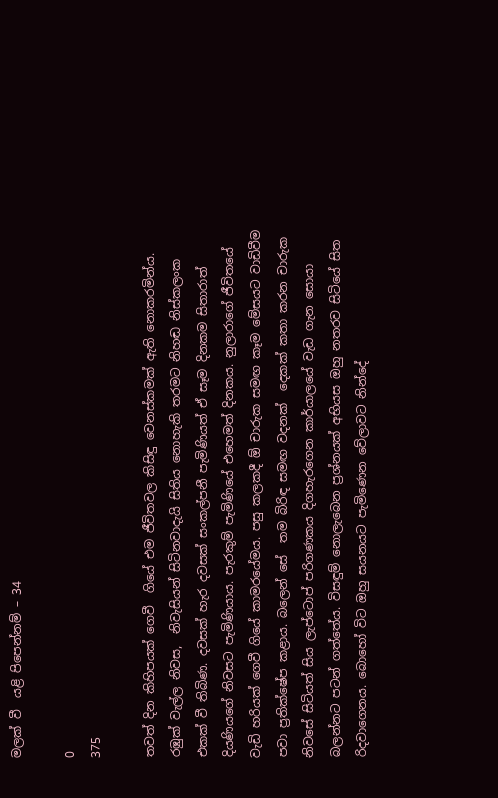මලක් වී  යළි පිපෙන්නම් – 34

0
375

තවත් දින කිහිපයක් ගෙවී  ගියේ එම ජීවිතවල කිසිඳු වෙනස්කමක් ඇති නොකරමින්ය. රඹුක් වැල්ල නිවස,  නිවැසියන් සිටිනවාදැයි සිතිය නොහැකි තරමට නිහඬ නිස්කලංක එකක් වී තිබිණ. දවසක් හැර දවසක් සංකල්පනී පැමිණියත් ඒ සෑම දිනකම සිතාරාත් දියණියගේ නිවසට පැමිණියාය. පැරකුම් පැමිණියේ එහෙමත් දිනකය. නුලාරාගේ ජීවිතයේ වැඩි හරියක් ගෙවී ගියේ කාමරයේමය. පසු කලකදී ඕ චාරුක සමඟ කෑම මේසයට වාඩිවීම පවා ප්‍රතික්ෂේප කළාය. බලෙන් සේ  තම බිරිඳ සමඟ වදනක්  දෙකක් කතා කරන චාරුක නිවසේ සිටියත් සිය ලැප්ටොප් පරිගණකය දිගහැරගෙන කාර්යාලයේ වැඩ ගැන සොයා බලන්නට පටන් ගත්තේය. විසඳුම් නොලැබෙන ප්‍රශ්නයක් අභියස ඔහු නතරව සිටියේ සිත රිදවාගෙනය. බොහෝ විට ඔහු සයනයට පැමිණෙන වේලාවට නින්දේ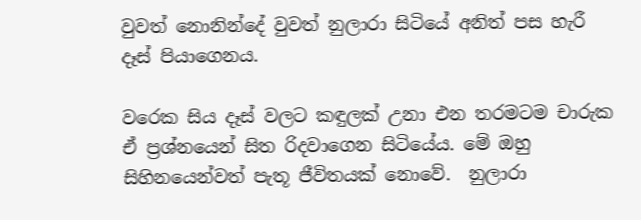වුවත් නොනින්දේ වුවත් නුලාරා සිටියේ අනිත් පස හැරී දෑස් පියාගෙනය.

වරෙක සිය දෑස් වලට කඳුලක් උනා එන තරමටම චාරුක ඒ ප්‍රශ්නයෙන් සිත රිදවාගෙන සිටියේය. මේ ඔහු සිහිනයෙන්වත් පැතූ ජීවිතයක් නොවේ.  නුලාරා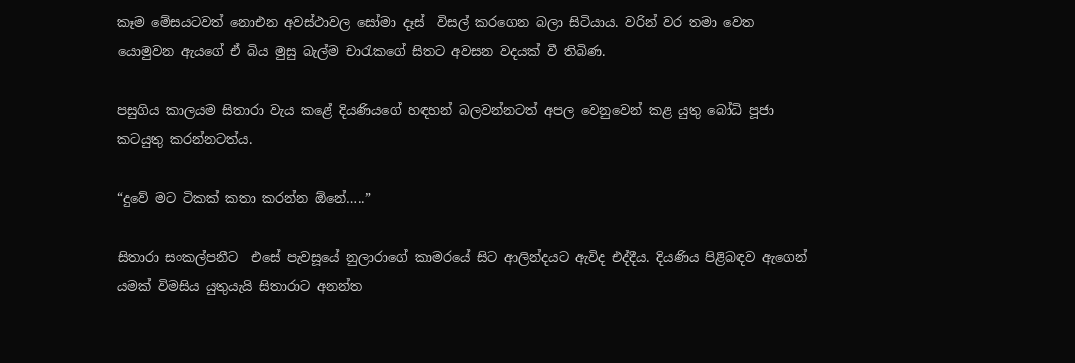කෑම මේසයටවත් නොඑන අවස්ථාවල සෝමා දෑස්  විසල් කරගෙන බලා සිටියාය. වරින් වර තමා වෙත යොමුවන ඇයගේ ඒ බිය මුසු බැල්ම චාරැකගේ සිතට අවසන වදයක් වී තිබිණ.

පසුගිය කාලයම සිතාරා වැය කළේ දියණියගේ හඳහන් බලවන්නටත් අපල වෙනුවෙන් කළ යුතු බෝධි පූජා කටයුතු කරන්නටත්ය.

“දුවේ මට ටිකක් කතා කරන්න ඕනේ…..”

සිතාරා සංකල්පනීට  එසේ පැවසූයේ නුලාරාගේ කාමරයේ සිට ආලින්දයට ඇවිද එද්දීය. දියණිය පිළිබඳව ඇගෙන් යමක් විමසිය යුතුයැයි සිතාරාට අනන්ත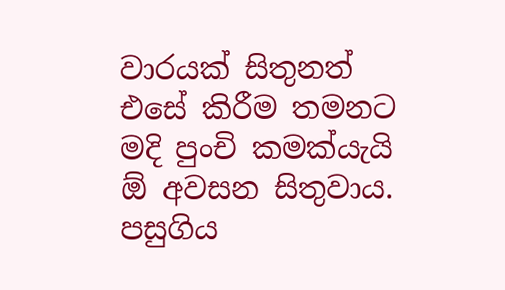වාරයක් සිතුනත් එසේ කිරීම තමනට  මදි පුංචි කමක්යැයි  ඕ අවසන සිතුවාය. පසුගිය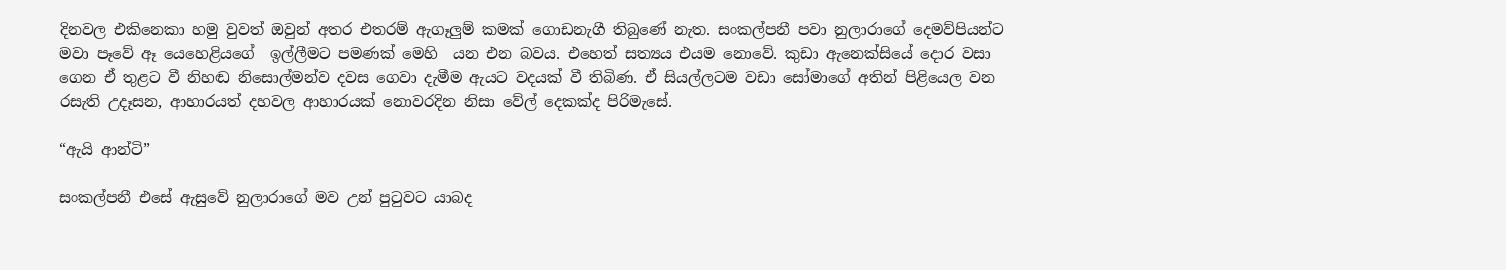දිනවල එකිනෙකා හමු වුවත් ඔවුන් අතර එතරම් ඇගෑලුම් කමක් ගොඩනැගී තිබුණේ නැත. සංකල්පනී පවා නුලාරාගේ දෙමව්පියන්ට මවා පෑවේ ඈ යෙහෙළියගේ  ඉල්ලීමට පමණක් මෙහි  යන එන බවය. එහෙත් සත්‍යය එයම නොවේ. කුඩා ඇනෙක්සියේ දොර වසා ගෙන ඒ තුළට වී නිහඬ නිසොල්මන්ව දවස ගෙවා දැමීම ඇයට වදයක් වී තිබිණ. ඒ සියල්ලටම වඩා සෝමාගේ අතින් පිළියෙල වන රසැති උදෑසන, ආහාරයත් දහවල ආහාරයක් නොවරදින නිසා වේල් දෙකක්ද පිරිමැසේ.

“ඇයි ආන්ටි”

සංකල්පනී එසේ ඇසුවේ නුලාරාගේ මව උන් පුටුවට යාබද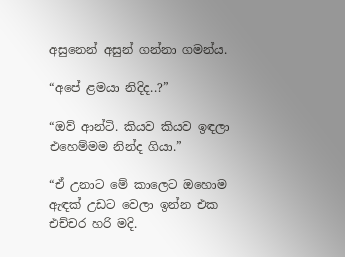අසුනෙන් අසුන් ගන්නා ගමන්ය.

“අපේ ළමයා නිදිද..?”

“ඔව් ආන්ටි. කියව කියව ඉඳලා එහෙම්මම නින්ද ගියා.”

“ඒ උනාට මේ කාලෙට ඔහොම ඇඳක් උඩට වෙලා ඉන්න එක එච්චර හරි මදි.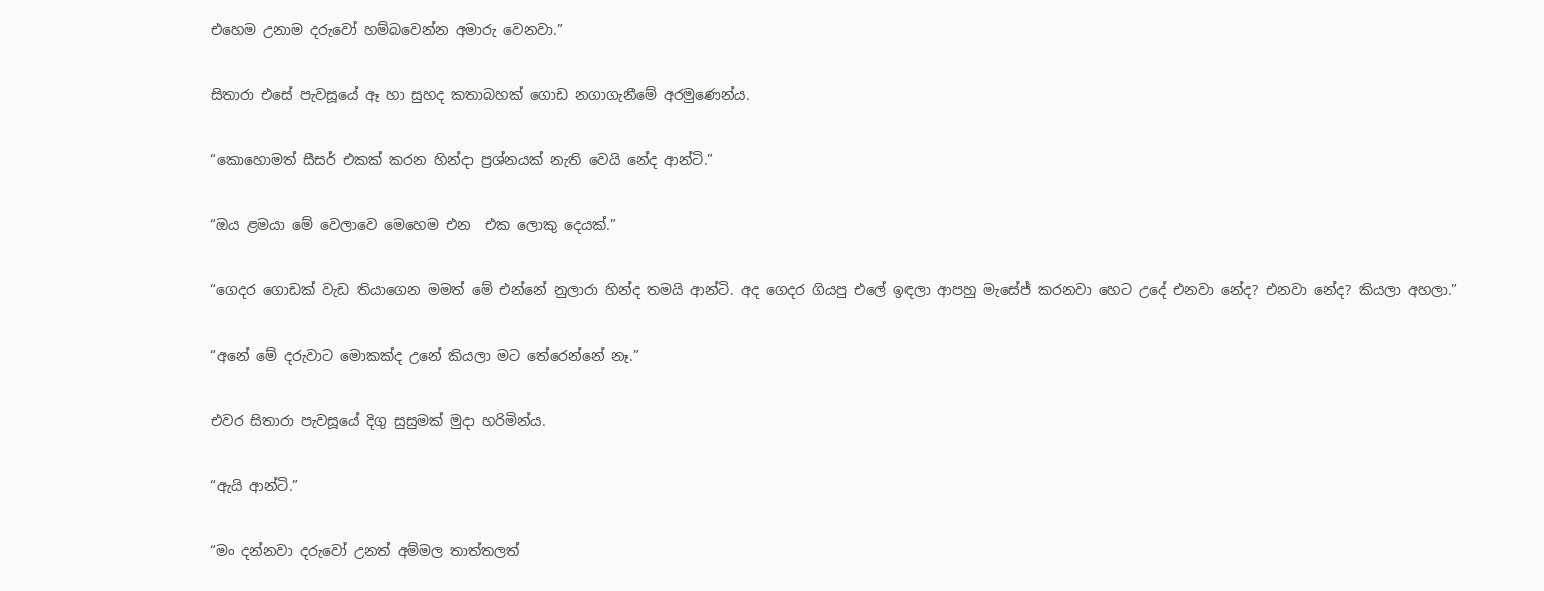එහෙම උනාම දරුවෝ හම්බවෙන්න අමාරු වෙනවා.”

සිතාරා එසේ පැවසූයේ ඈ හා සුහද කතාබහක් ගොඩ නගාගැනීමේ අරමුණෙන්ය.

“කොහොමත් සීසර් එකක් කරන හින්දා ප්‍රශ්නයක් නැති වෙයි නේද ආන්ටි.”

“ඔය ළමයා මේ වෙලාවෙ මෙහෙම එන  එක ලොකු දෙයක්.”

“ගෙදර ගොඩක් වැඩ තියාගෙන මමත් මේ එන්නේ නුලාරා හින්ද තමයි ආන්ටි. අද ගෙදර ගියපු එලේ ඉඳලා ආපහු මැසේජ් කරනවා හෙට උදේ එනවා නේද? එනවා නේද? කියලා අහලා.”

“අනේ මේ දරුවාට මොකක්ද උනේ කියලා මට තේරෙන්නේ නෑ.”

එවර සිතාරා පැවසූයේ දිගු සුසුමක් මුදා හරිමින්ය.

“ඇයි ආන්ටි.”

“මං දන්නවා දරුවෝ උනත් අම්මල තාත්තලත්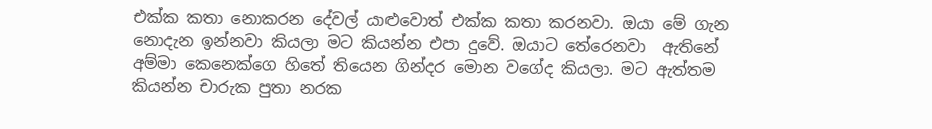එක්ක කතා නොකරන දේවල් යාළුවොත් එක්ක කතා කරනවා. ඔයා මේ ගැන නොදැන ඉන්නවා කියලා මට කියන්න එපා දුවේ. ඔයාට තේරෙනවා  ඇතිනේ අම්මා කෙනෙක්ගෙ හිතේ තියෙන ගින්දර මොන වගේද කියලා. මට ඇත්තම කියන්න චාරුක පුතා නරක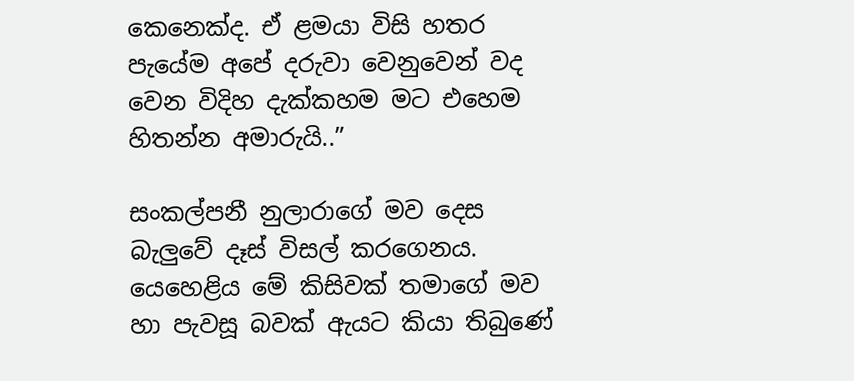කෙනෙක්ද. ඒ ළමයා විසි හතර පැයේම අපේ දරුවා වෙනුවෙන් වද වෙන විදිහ දැක්කහම මට එහෙම හිතන්න අමාරුයි..”

සංකල්පනී නුලාරාගේ මව දෙස බැලුවේ දෑස් විසල් කරගෙනය. යෙහෙළිය මේ කිසිවක් තමාගේ මව හා පැවසූ බවක් ඇයට කියා තිබුණේ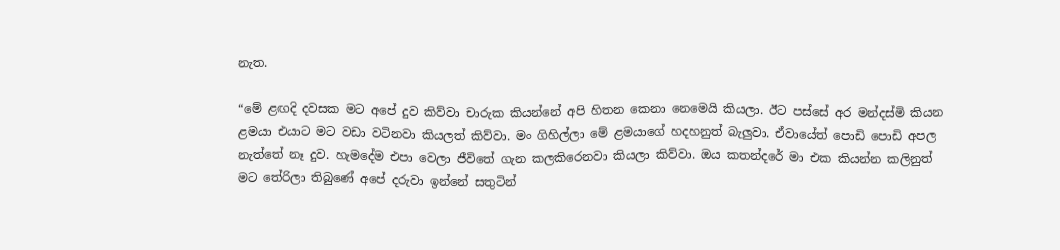නැත.

“මේ ළඟදි දවසක මට අපේ දුව කිව්වා චාරුක කියන්නේ අපි හිතන කෙනා නෙමෙයි කියලා. ඊට පස්සේ අර මන්දස්මි කියන ළමයා එයාට මට වඩා වටිනවා කියලත් කිව්වා. මං ගිහිල්ලා මේ ළමයාගේ හදහනුත් බැලුවා. ඒවායේත් පොඩි පොඩි අපල නැත්තේ නෑ දුව. හැමදේම එපා වෙලා ජීවිතේ ගැන කලකිරෙනවා කියලා කිව්වා. ඔය කතන්දරේ මා එක කියන්න කලිනුත් මට තේරිලා තිබුණේ අපේ දරුවා ඉන්නේ සතුටින්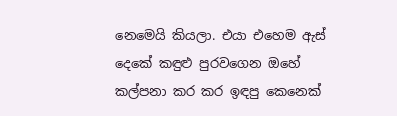නෙමෙයි කියලා. එයා එහෙම ඇස් දෙකේ කඳුළු පුරවගෙන ඔහේ කල්පනා කර කර ඉඳපු කෙනෙක්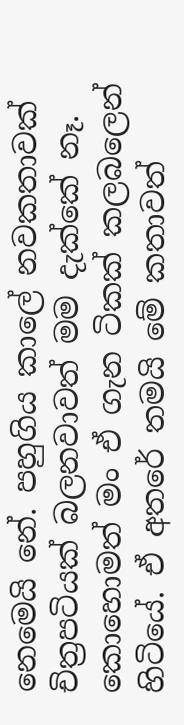නෙමෙයි නේ. පහුගිය කාලේ නවකතාවක් චිත්‍රපටියක් බලනවාවත් මම දැක්කේ නෑ. කොහොමත් මං ඒ ගැන ටිකක් කලබලෙන් හිටියේ. ඒ අතරේ තමයි මේ කතාවත්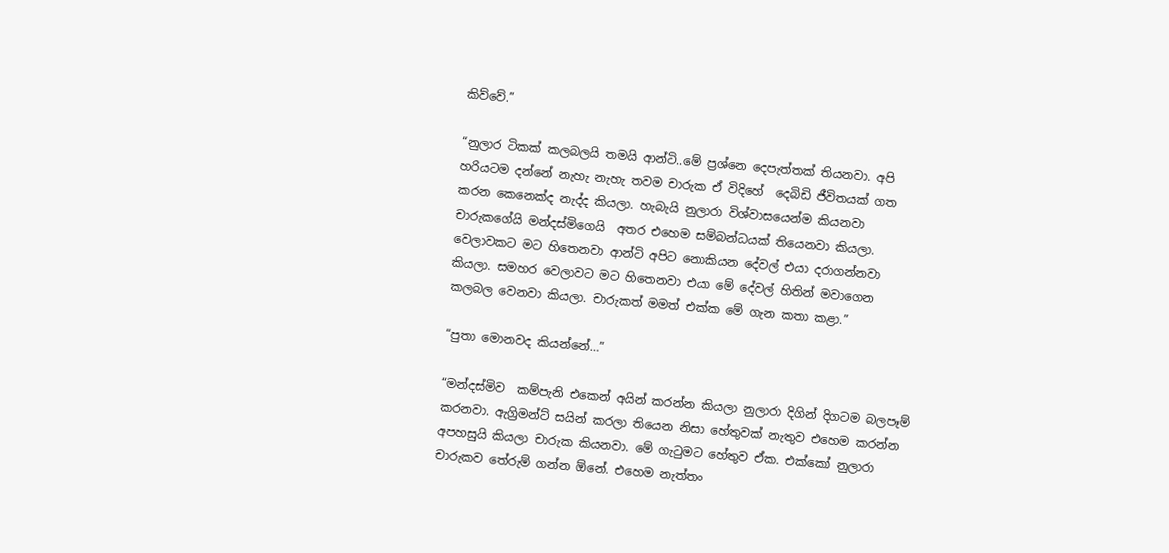කිව්වේ.”

“නුලාර ටිකක් කලබලයි තමයි ආන්ටි..මේ ප්‍රශ්නෙ දෙපැත්තක් තියනවා. අපි හරියටම දන්නේ නැහැ නැහැ තවම චාරුක ඒ විදිහේ  දෙබිඩි ජීවිතයක් ගත කරන කෙනෙක්ද නැද්ද කියලා. හැබැයි නුලාරා විශ්වාසයෙන්ම කියනවා චාරුකගේයි මන්දස්මිගෙයි  අතර එහෙම සම්බන්ධයක් තියෙනවා කියලා. වෙලාවකට මට හිතෙනවා ආන්ටි අපිට නොකියන දේවල් එයා දරාගන්නවා කියලා. සමහර වෙලාවට මට හිතෙනවා එයා මේ දේවල් හිතින් මවාගෙන කලබල වෙනවා කියලා. චාරුකත් මමත් එක්ක මේ ගැන කතා කළා.”

“පුතා මොනවද කියන්නේ…”

“මන්දස්මිව  කම්පැනි එකෙන් අයින් කරන්න කියලා නුලාරා දිගින් දිගටම බලපෑම් කරනවා. ඇග්‍රිමන්ට් සයින් කරලා තියෙන නිසා හේතුවක් නැතුව එහෙම කරන්න අපහසුයි කියලා චාරුක කියනවා. මේ ගැටුමට හේතුව ඒක. එක්කෝ නුලාරා චාරුකව තේරුම් ගන්න ඕනේ. එහෙම නැත්තං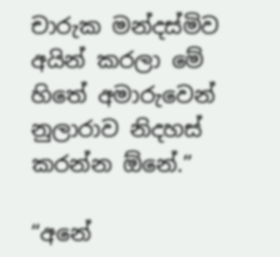චාරුක මන්දස්මිව අයින් කරලා මේ හිතේ අමාරුවෙන් නුලාරාව නිදහස් කරන්න ඕනේ.”

“අනේ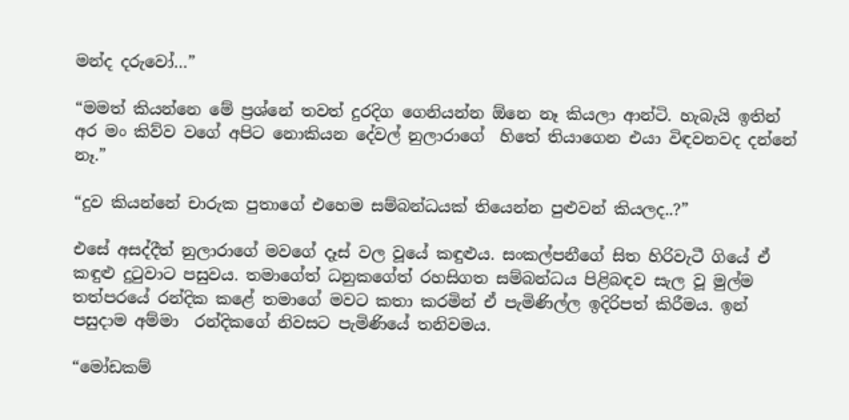මන්ද දරුවෝ…”

“මමත් කියන්නෙ මේ ප්‍රශ්නේ තවත් දුරදිග ගෙනියන්න ඕනෙ නෑ කියලා ආන්ටි. හැබැයි ඉතින් අර මං කිව්ව වගේ අපිට නොකියන දේවල් නුලාරාගේ  හිතේ තියාගෙන එයා විඳවනවද දන්නේ නෑ.”

“දුව කියන්නේ චාරුක පුතාගේ එහෙම සම්බන්ධයක් තියෙන්න පුළුවන් කියලද..?”

එසේ අසද්දීත් නුලාරාගේ මවගේ දෑස් වල වූයේ කඳුළුය. සංකල්පනීගේ සිත හිරිවැටී ගියේ ඒ කඳුළු දුටුවාට පසුවය. තමාගේත් ධනුකගේත් රහසිගත සම්බන්ධය පිළිබඳව සැල වූ මුල්ම තත්පරයේ රන්දික කළේ තමාගේ මවට කතා කරමින් ඒ පැමිණිල්ල ඉදිරිපත් කිරීමය. ඉන් පසුදාම අම්මා  රන්දිකගේ නිවසට පැමිණියේ තනිවමය.

“මෝඩකම්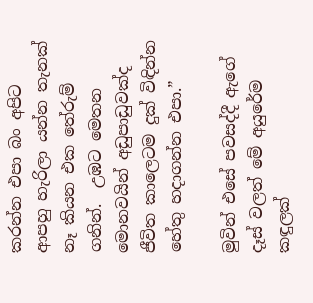කරන්න එපා බං අපිට ආපහු හැරිලා යන්න තැනක් නෑ කියන එක තේරුම් ගනින්.  උඹට මෙතන මොනවයින් අඩුපාඩුවක්ද ජීවිත කාලෙටම දුක් විඳින්න හේතු හදාගන්න එපා.”

මුවින් එසේ පවසද්දී ඇගේ දෑස් වලත් මේ අයුරේම කඳුලක්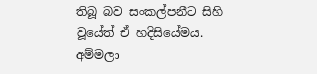තිබූ බව සංකල්පනීට සිහි වූයේත් ඒ හදිසියේමය. අම්මලා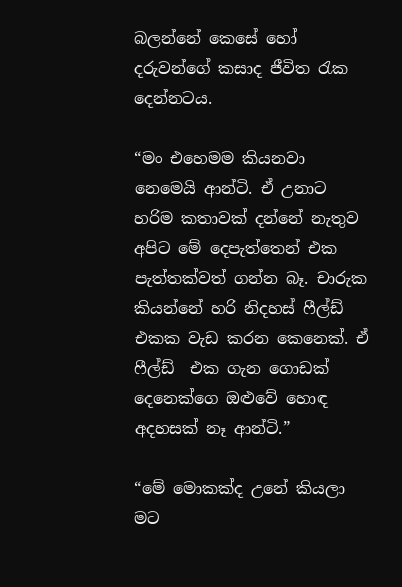බලන්නේ කෙසේ හෝ දරුවන්ගේ කසාද ජීවිත රැක දෙන්නටය.

“මං එහෙමම කියනවා නෙමෙයි ආන්ටි. ඒ උනාට හරිම කතාවක් දන්නේ නැතුව අපිට මේ දෙපැත්තෙන් එක පැත්තක්වත් ගන්න බෑ. චාරුක කියන්නේ හරි නිදහස් ෆීල්ඩ් එකක වැඩ කරන කෙනෙක්. ඒ ෆීල්ඩ්  එක ගැන ගොඩක් දෙනෙක්ගෙ ඔළුවේ හොඳ අදහසක් නෑ ආන්ටි.”

“මේ මොකක්ද උනේ කියලා මට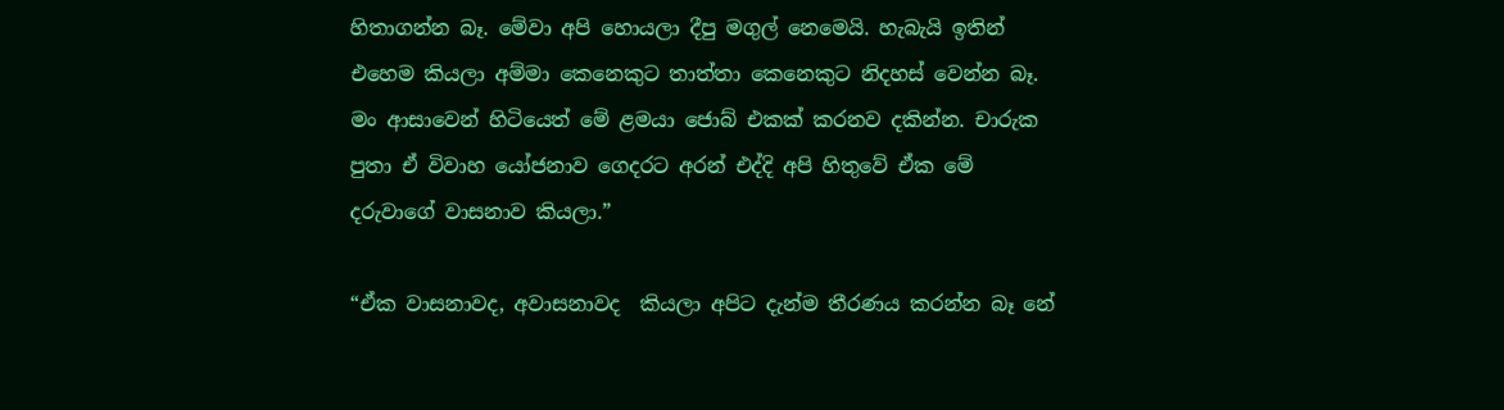හිතාගන්න බෑ. මේවා අපි හොයලා දීපු මගුල් නෙමෙයි. හැබැයි ඉතින් එහෙම කියලා අම්මා කෙනෙකුට තාත්තා කෙනෙකුට නිදහස් වෙන්න බෑ. මං ආසාවෙන් හිටියෙත් මේ ළමයා ජොබ් එකක් කරනව දකින්න. චාරුක පුතා ඒ විවාහ යෝජනාව ගෙදරට අරන් එද්දි අපි හිතුවේ ඒක මේ දරුවාගේ වාසනාව කියලා.”

“ඒක වාසනාවද, අවාසනාවද  කියලා අපිට දැන්ම තීරණය කරන්න බෑ නේ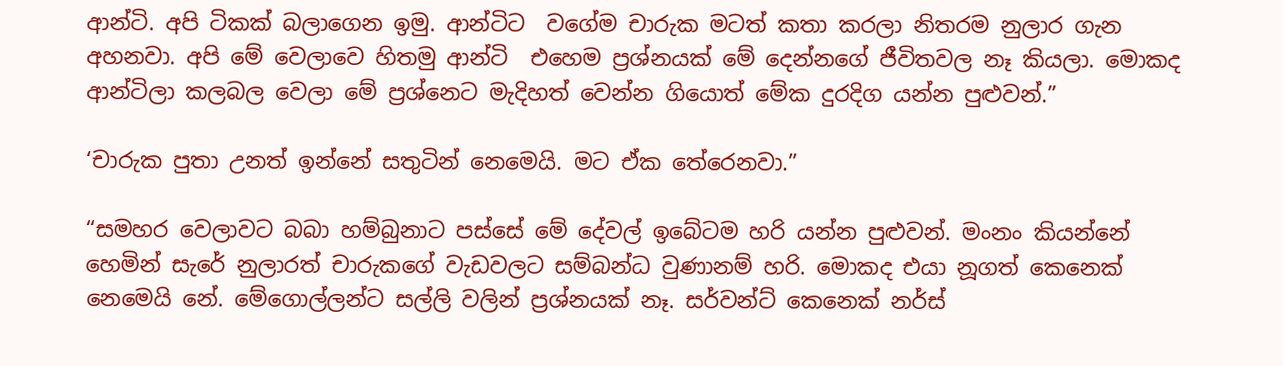ආන්ටි. අපි ටිකක් බලාගෙන ඉමු. ආන්ටිට  වගේම චාරුක මටත් කතා කරලා නිතරම නුලාර ගැන අහනවා. අපි මේ වෙලාවෙ හිතමු ආන්ටි  එහෙම ප්‍රශ්නයක් මේ දෙන්නගේ ජීවිතවල නෑ කියලා. මොකද ආන්ටිලා කලබල වෙලා මේ ප්‍රශ්නෙට මැදිහත් වෙන්න ගියොත් මේක දුරදිග යන්න පුළුවන්.”

‘චාරුක පුතා උනත් ඉන්නේ සතුටින් නෙමෙයි. මට ඒක තේරෙනවා.”

“සමහර වෙලාවට බබා හම්බුනාට පස්සේ මේ දේවල් ඉබේටම හරි යන්න පුළුවන්. මංනං කියන්නේ හෙමින් සැරේ නුලාරත් චාරුකගේ වැඩවලට සම්බන්ධ වුණානම් හරි. මොකද එයා නූගත් කෙනෙක් නෙමෙයි නේ. මේගොල්ලන්ට සල්ලි වලින් ප්‍රශ්නයක් නෑ. සර්වන්ට් කෙනෙක් නර්ස්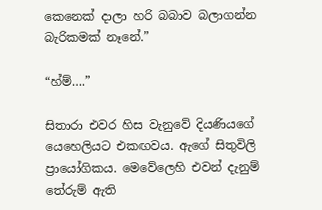කෙනෙක් දාලා හරි බබාව බලාගන්න බැරිකමක් නෑනේ.”

“හ්ම්….”

සිතාරා එවර හිස වැනුවේ දියණියගේ යෙහෙලියට එකඟවය. ඇගේ සිතුවිලි ප්‍රායෝගිකය. මෙවේලෙහි එවන් දැනුම් තේරුම් ඇති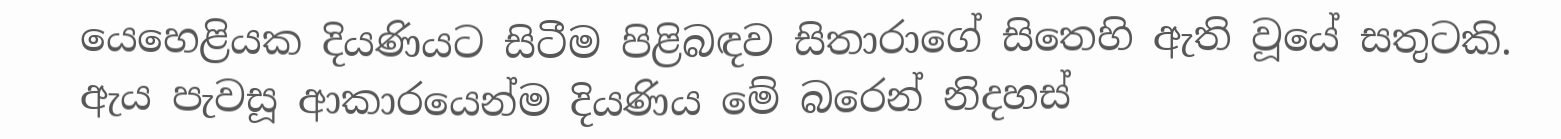යෙහෙළියක දියණියට සිටීම පිළිබඳව සිතාරාගේ සිතෙහි ඇති වූයේ සතුටකි. ඇය පැවසූ ආකාරයෙන්ම දියණිය මේ බරෙන් නිදහස්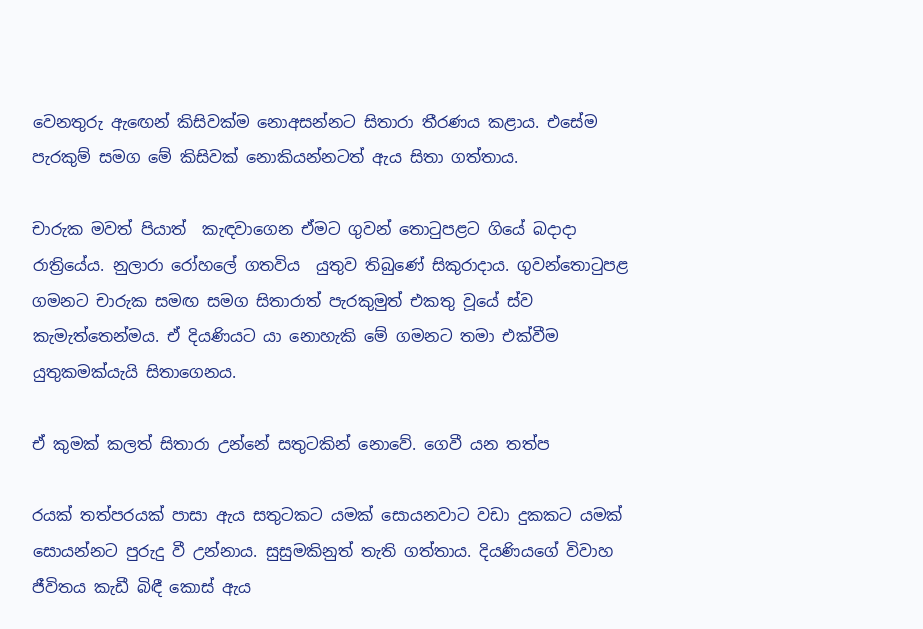වෙනතුරු ඇඟෙන් කිසිවක්ම නොඅසන්නට සිතාරා තීරණය කළාය. එසේම පැරකුම් සමග මේ කිසිවක් නොකියන්නටත් ඇය සිතා ගත්තාය.

චාරුක මවත් පියාත්  කැඳවාගෙන ඒමට ගුවන් තොටුපළට ගියේ බදාදා රාත්‍රියේය. නුලාරා රෝහලේ ගතවිය  යුතුව තිබුණේ සිකුරාදාය. ගුවන්තොටුපළ  ගමනට චාරුක සමඟ සමග සිතාරාත් පැරකුමුත් එකතු වූයේ ස්ව කැමැත්තෙන්මය. ඒ දියණියට යා නොහැකි මේ ගමනට තමා එක්වීම යුතුකමක්යැයි සිතාගෙනය.

ඒ කුමක් කලත් සිතාරා උන්නේ සතුටකින් නොවේ. ගෙවී යන තත්ප

රයක් තත්පරයක් පාසා ඇය සතුටකට යමක් සොයනවාට වඩා දුකකට යමක් සොයන්නට පුරුදු වී උන්නාය. සුසුමකිනුත් තැති ගත්තාය. දියණියගේ විවාහ ජීවිතය කැඩී බිඳී කොස් ඇය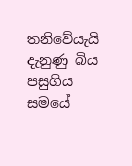තනිවේයැයි දැනුණු බිය පසුගිය සමයේ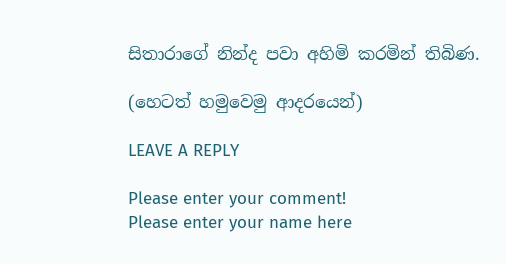සිතාරාගේ නින්ද පවා අහිමි කරමින් තිබිණ.

(හෙටත් හමුවෙමු ආදරයෙන්)

LEAVE A REPLY

Please enter your comment!
Please enter your name here